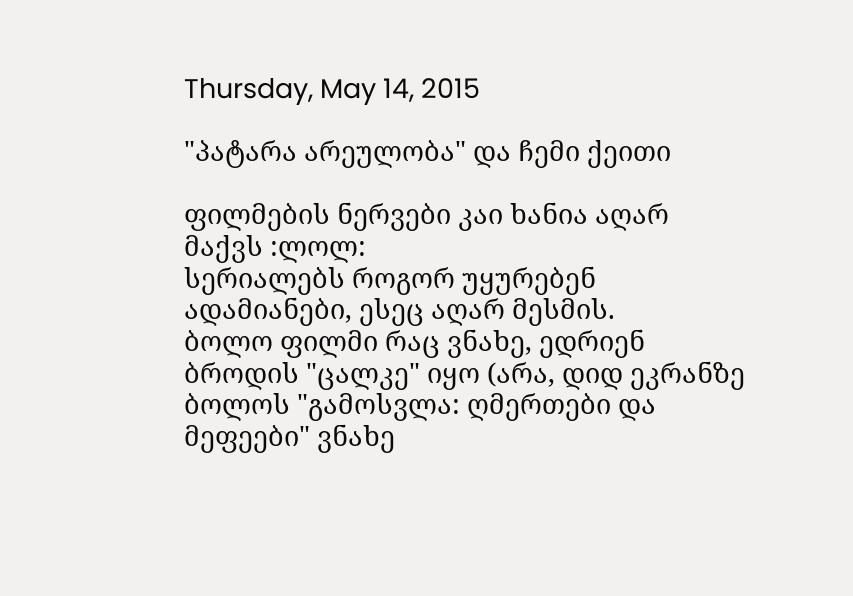Thursday, May 14, 2015

"პატარა არეულობა" და ჩემი ქეითი

ფილმების ნერვები კაი ხანია აღარ მაქვს :ლოლ:
სერიალებს როგორ უყურებენ ადამიანები, ესეც აღარ მესმის.
ბოლო ფილმი რაც ვნახე, ედრიენ ბროდის "ცალკე" იყო (არა, დიდ ეკრანზე ბოლოს "გამოსვლა: ღმერთები და მეფეები" ვნახე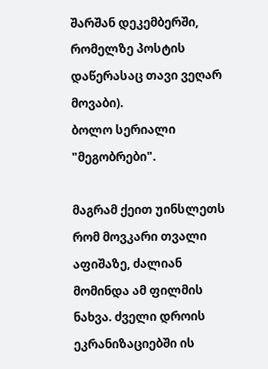შარშან დეკემბერში, რომელზე პოსტის დაწერასაც თავი ვეღარ მოვაბი).
ბოლო სერიალი "მეგობრები".

მაგრამ ქეით უინსლეთს რომ მოვკარი თვალი აფიშაზე, ძალიან მომინდა ამ ფილმის ნახვა. ძველი დროის ეკრანიზაციებში ის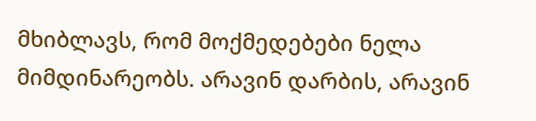მხიბლავს, რომ მოქმედებები ნელა მიმდინარეობს. არავინ დარბის, არავინ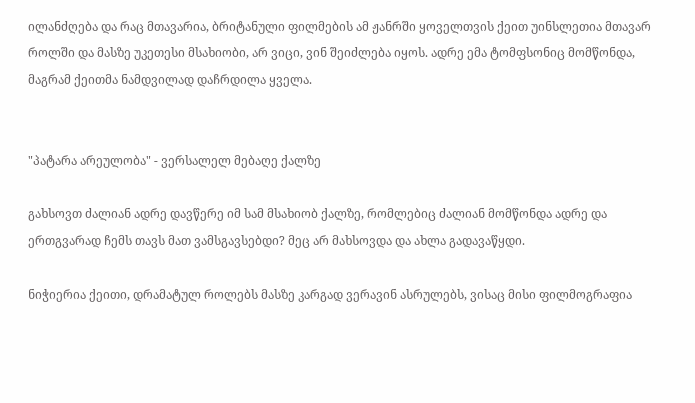ილანძღება და რაც მთავარია, ბრიტანული ფილმების ამ ჟანრში ყოველთვის ქეით უინსლეთია მთავარ როლში და მასზე უკეთესი მსახიობი, არ ვიცი, ვინ შეიძლება იყოს. ადრე ემა ტომფსონიც მომწონდა, მაგრამ ქეითმა ნამდვილად დაჩრდილა ყველა.


"პატარა არეულობა" - ვერსალელ მებაღე ქალზე

გახსოვთ ძალიან ადრე დავწერე იმ სამ მსახიობ ქალზე, რომლებიც ძალიან მომწონდა ადრე და ერთგვარად ჩემს თავს მათ ვამსგავსებდი? მეც არ მახსოვდა და ახლა გადავაწყდი.

ნიჭიერია ქეითი, დრამატულ როლებს მასზე კარგად ვერავინ ასრულებს, ვისაც მისი ფილმოგრაფია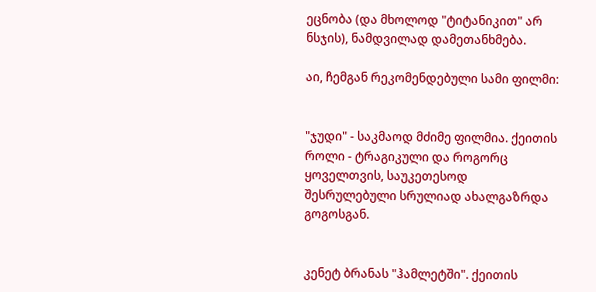ეცნობა (და მხოლოდ "ტიტანიკით" არ ნსჯის), ნამდვილად დამეთანხმება.

აი, ჩემგან რეკომენდებული სამი ფილმი:


"ჯუდი" - საკმაოდ მძიმე ფილმია. ქეითის როლი - ტრაგიკული და როგორც ყოველთვის, საუკეთესოდ შესრულებული სრულიად ახალგაზრდა გოგოსგან.


კენეტ ბრანას "ჰამლეტში". ქეითის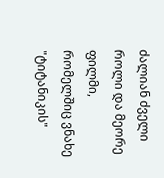ძალიან ძველი როლი და მეორე ფილმი, რომელშიც ვნახე "ტიტანიკის"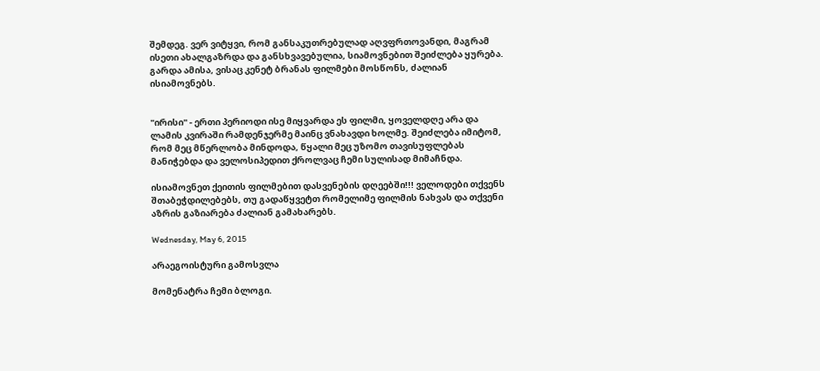შემდეგ. ვერ ვიტყვი, რომ განსაკუთრებულად აღვფრთოვანდი, მაგრამ ისეთი ახალგაზრდა და განსხვავებულია, სიამოვნებით შეიძლება ყურება.
გარდა ამისა, ვისაც კენეტ ბრანას ფილმები მოსწონს, ძალიან ისიამოვნებს.


"ირისი" - ერთი პერიოდი ისე მიყვარდა ეს ფილმი, ყოველდღე არა და ლამის კვირაში რამდენჯერმე მაინც ვნახავდი ხოლმე. შეიძლება იმიტომ, რომ მეც მწერლობა მინდოდა, წყალი მეც უზომო თავისუფლებას მანიჭებდა და ველოსიპედით ქროლვაც ჩემი სულისად მიმაჩნდა.

ისიამოვნეთ ქეითის ფილმებით დასვენების დღეებში!!! ველოდები თქვენს შთაბეჭდილებებს, თუ გადაწყვეტთ რომელიმე ფილმის ნახვას და თქვენი აზრის გაზიარება ძალიან გამახარებს.

Wednesday, May 6, 2015

არაეგოისტური გამოსვლა

მომენატრა ჩემი ბლოგი.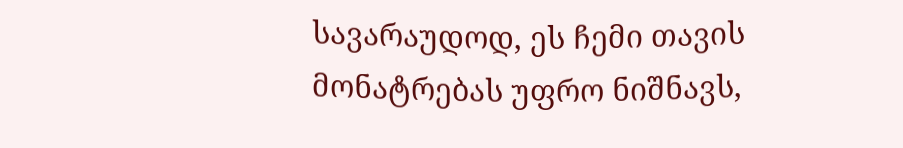სავარაუდოდ, ეს ჩემი თავის მონატრებას უფრო ნიშნავს,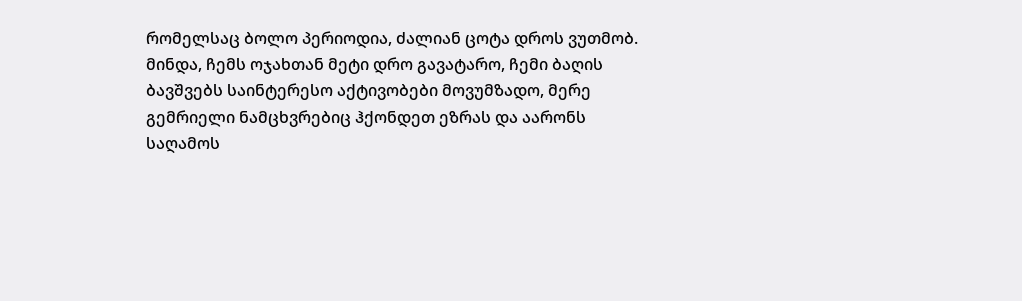რომელსაც ბოლო პერიოდია, ძალიან ცოტა დროს ვუთმობ.
მინდა, ჩემს ოჯახთან მეტი დრო გავატარო, ჩემი ბაღის ბავშვებს საინტერესო აქტივობები მოვუმზადო, მერე გემრიელი ნამცხვრებიც ჰქონდეთ ეზრას და აარონს საღამოს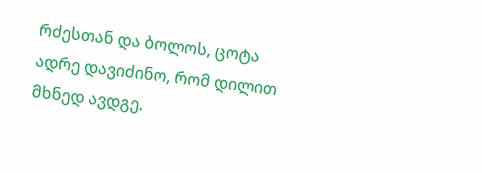რძესთან და ბოლოს, ცოტა ადრე დავიძინო, რომ დილით მხნედ ავდგე.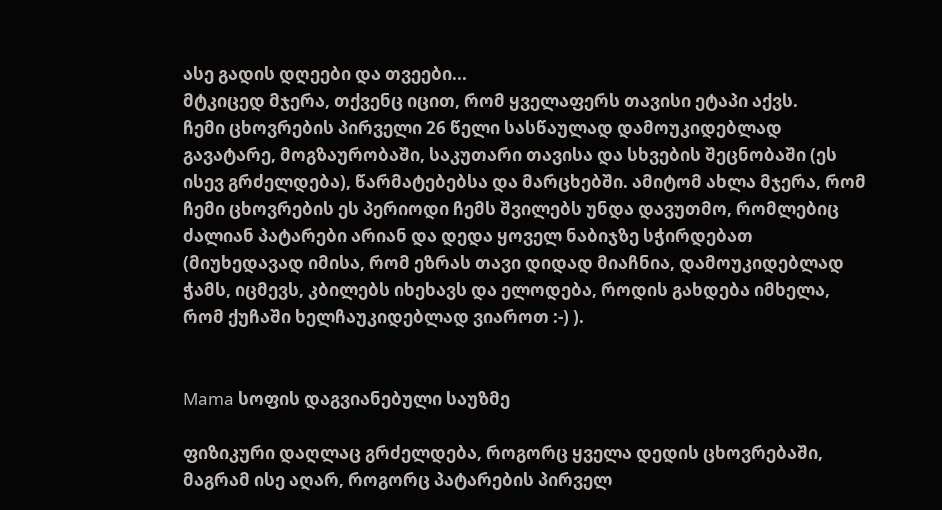ასე გადის დღეები და თვეები...
მტკიცედ მჯერა, თქვენც იცით, რომ ყველაფერს თავისი ეტაპი აქვს.
ჩემი ცხოვრების პირველი 26 წელი სასწაულად დამოუკიდებლად გავატარე, მოგზაურობაში, საკუთარი თავისა და სხვების შეცნობაში (ეს ისევ გრძელდება), წარმატებებსა და მარცხებში. ამიტომ ახლა მჯერა, რომ ჩემი ცხოვრების ეს პერიოდი ჩემს შვილებს უნდა დავუთმო, რომლებიც ძალიან პატარები არიან და დედა ყოველ ნაბიჯზე სჭირდებათ (მიუხედავად იმისა, რომ ეზრას თავი დიდად მიაჩნია, დამოუკიდებლად ჭამს, იცმევს, კბილებს იხეხავს და ელოდება, როდის გახდება იმხელა, რომ ქუჩაში ხელჩაუკიდებლად ვიაროთ :-) ).


Mama სოფის დაგვიანებული საუზმე

ფიზიკური დაღლაც გრძელდება, როგორც ყველა დედის ცხოვრებაში, მაგრამ ისე აღარ, როგორც პატარების პირველ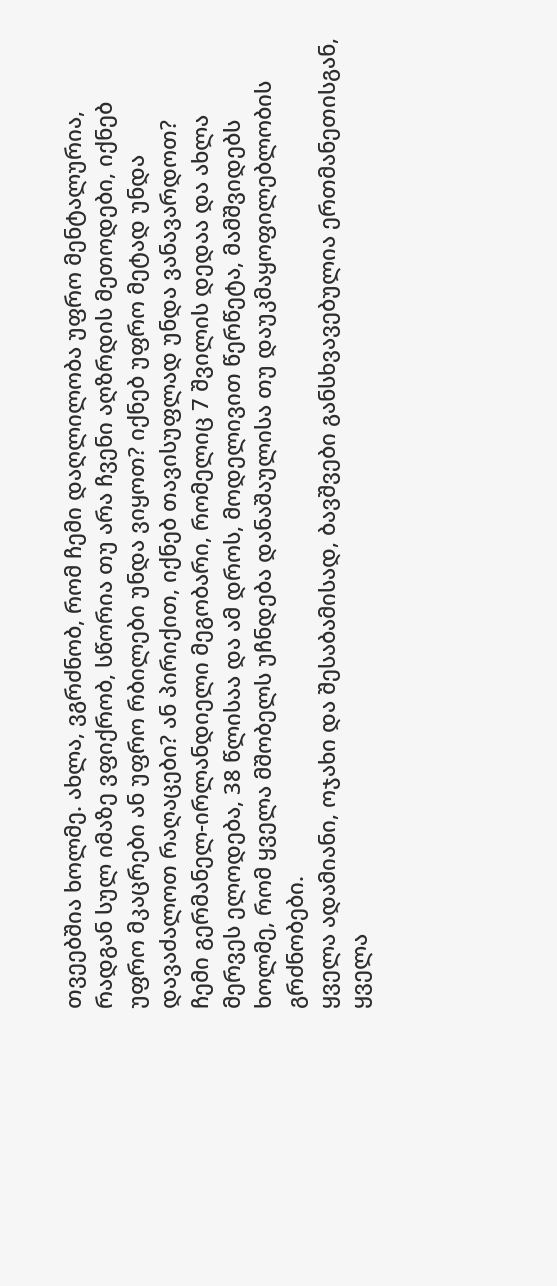თვეებშია ხოლმე. ახლა, ვგრძნობ, რომ ჩემი დაღლილობა უფრო მენტალურია, რადგან სულ იმაზე ვფიქრობ, სწორია თუ არა ჩვენი აღზრდის მეთოდები, იქნებ უფრო მკაცრები ან უფრო რბილები უნდა ვიყოთ? იქნებ უფრო მეტად უნდა დავაძალოთ რაღაცები? ან პირიქით, იქნებ თავისუფლად უნდა ვანავარდოთ?
ჩემი გერმანელ-ირლანდიელი მეგობარი, რომელიც 7 შვილის დედაა და ახლა მერვეს ელოდება, 38 წლისაა და ამ დროს, მოდელივით წერწეტა, მამშვიდებს ხოლმე, რომ ყველა მშობელს უჩნდება დანაშაულისა თუ დაუკმაყოფილებლობის გრძნობები.
ყველა ადამიანი, ოჯახი და შესაბამისად, ბავშვები განსხვავებულია ერთმანეთისგან, ყველა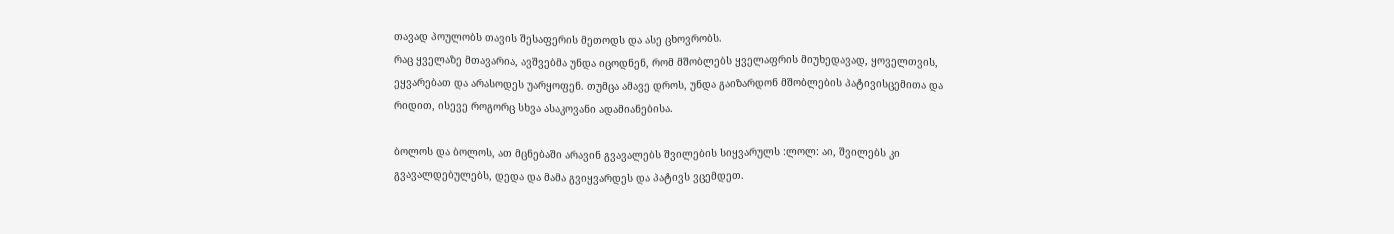თავად პოულობს თავის შესაფერის მეთოდს და ასე ცხოვრობს.
რაც ყველაზე მთავარია, ავშვებმა უნდა იცოდნენ, რომ მშობლებს ყველაფრის მიუხედავად, ყოველთვის, ეყვარებათ და არასოდეს უარყოფენ. თუმცა ამავე დროს, უნდა გაიზარდონ მშობლების პატივისცემითა და რიდით, ისევე როგორც სხვა ასაკოვანი ადამიანებისა.

ბოლოს და ბოლოს, ათ მცნებაში არავინ გვავალებს შვილების სიყვარულს :ლოლ: აი, შვილებს კი გვავალდებულებს, დედა და მამა გვიყვარდეს და პატივს ვცემდეთ.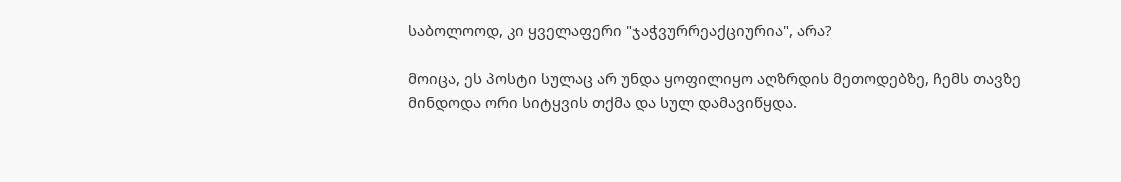საბოლოოდ, კი ყველაფერი "ჯაჭვურრეაქციურია", არა?

მოიცა, ეს პოსტი სულაც არ უნდა ყოფილიყო აღზრდის მეთოდებზე, ჩემს თავზე მინდოდა ორი სიტყვის თქმა და სულ დამავიწყდა.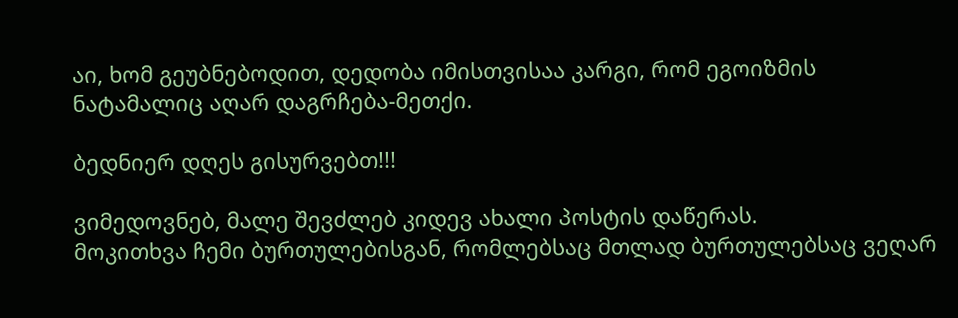აი, ხომ გეუბნებოდით, დედობა იმისთვისაა კარგი, რომ ეგოიზმის ნატამალიც აღარ დაგრჩება-მეთქი.

ბედნიერ დღეს გისურვებთ!!!

ვიმედოვნებ, მალე შევძლებ კიდევ ახალი პოსტის დაწერას.
მოკითხვა ჩემი ბურთულებისგან, რომლებსაც მთლად ბურთულებსაც ვეღარ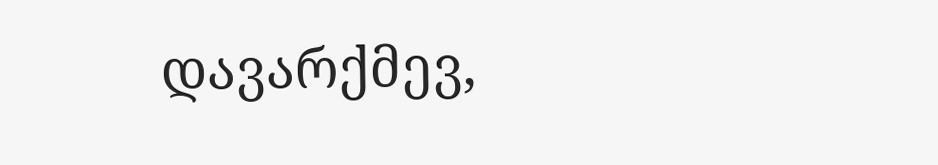დავარქმევ,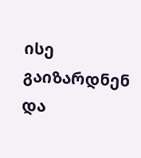ისე გაიზარდნენ და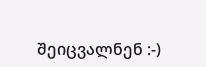შეიცვალნენ :-)